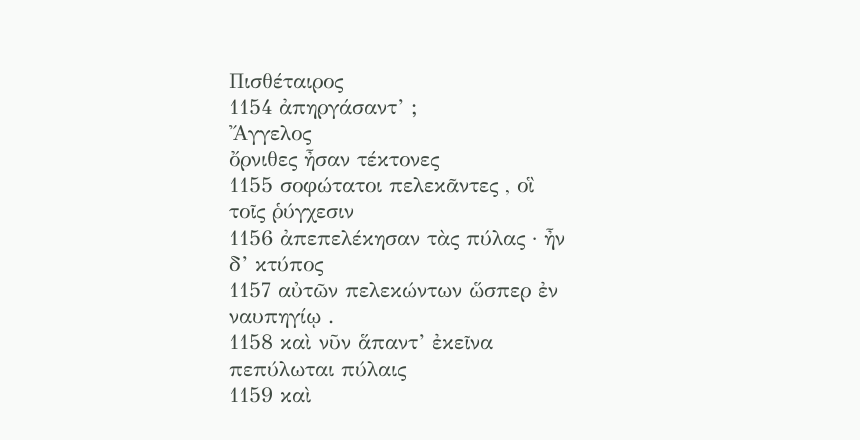Πισθέταιρος
1154 ἀπηργάσαντ’ ;
Ἄγγελος
ὄρνιθες ἦσαν τέκτονες
1155 σοφώτατοι πελεκᾶντες , οἳ τοῖς ῥύγχεσιν
1156 ἀπεπελέκησαν τὰς πύλας · ἦν δ’ κτύπος
1157 αὐτῶν πελεκώντων ὥσπερ ἐν ναυπηγίῳ .
1158 καὶ νῦν ἅπαντ’ ἐκεῖνα πεπύλωται πύλαις
1159 καὶ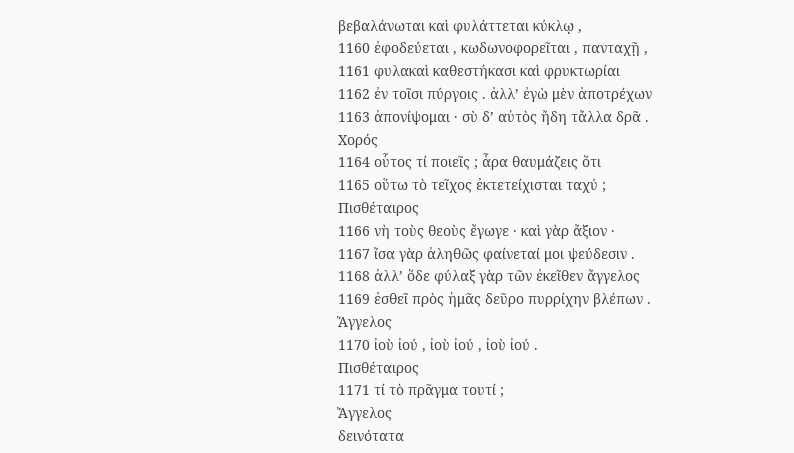βεβαλάνωται καὶ φυλάττεται κύκλῳ ,
1160 ἐφοδεύεται , κωδωνοφορεῖται , πανταχῇ ,
1161 φυλακαὶ καθεστήκασι καὶ φρυκτωρίαι
1162 ἐν τοῖσι πύργοις . ἀλλ’ ἐγὼ μὲν ἀποτρέχων
1163 ἀπονίψομαι · σὺ δ’ αὐτὸς ἤδη τἄλλα δρᾶ .
Χορός
1164 οὗτος τί ποιεῖς ; ἆρα θαυμάζεις ὅτι
1165 οὕτω τὸ τεῖχος ἐκτετείχισται ταχύ ;
Πισθέταιρος
1166 νὴ τοὺς θεοὺς ἔγωγε · καὶ γὰρ ἄξιον ·
1167 ἴσα γὰρ ἀληθῶς φαίνεταί μοι ψεύδεσιν .
1168 ἀλλ’ ὅδε φύλαξ γὰρ τῶν ἐκεῖθεν ἄγγελος
1169 ἐσθεῖ πρὸς ἡμᾶς δεῦρο πυρρίχην βλέπων .
Ἄγγελος
1170 ἰοὺ ἰού , ἰοὺ ἰού , ἰοὺ ἰού .
Πισθέταιρος
1171 τί τὸ πρᾶγμα τουτί ;
Ἄγγελος
δεινότατα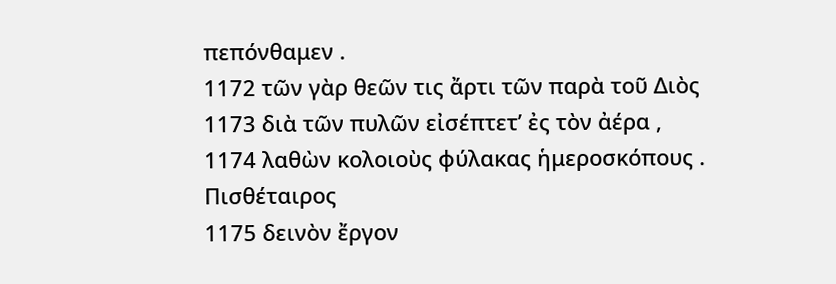πεπόνθαμεν .
1172 τῶν γὰρ θεῶν τις ἄρτι τῶν παρὰ τοῦ Διὸς
1173 διὰ τῶν πυλῶν εἰσέπτετ’ ἐς τὸν ἀέρα ,
1174 λαθὼν κολοιοὺς φύλακας ἡμεροσκόπους .
Πισθέταιρος
1175 δεινὸν ἔργον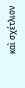καὶ σχέτλιον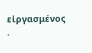εἰργασμένος .